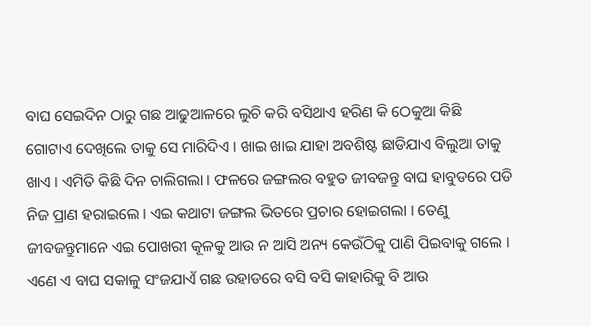ବାଘ ସେଇଦିନ ଠାରୁ ଗଛ ଆଢୁଆଳରେ ଲୁଚି କରି ବସିଥାଏ ହରିଣ କି ଠେକୁଆ କିଛି ଗୋଟାଏ ଦେଖିଲେ ତାକୁ ସେ ମାରିଦିଏ । ଖାଇ ଖାଇ ଯାହା ଅବଶିଷ୍ଟ ଛାଡିଯାଏ ବିଲୁଆ ତାକୁ ଖାଏ । ଏମିତି କିଛି ଦିନ ଚାଲିଗଲା । ଫଳରେ ଜଙ୍ଗଲର ବହୁତ ଜୀବଜନ୍ତୁ ବାଘ ହାବୁଡରେ ପଡି ନିଜ ପ୍ରାଣ ହରାଇଲେ । ଏଇ କଥାଟା ଜଙ୍ଗଲ ଭିତରେ ପ୍ରଚାର ହୋଇଗଲା । ତେଣୁ ଜୀବଜନ୍ତୁମାନେ ଏଇ ପୋଖରୀ କୂଳକୁ ଆଉ ନ ଆସି ଅନ୍ୟ କେଉଁଠିକୁ ପାଣି ପିଇବାକୁ ଗଲେ । ଏଣେ ଏ ବାଘ ସକାଳୁ ସଂଜଯାଏଁ ଗଛ ଉହାଡରେ ବସି ବସି କାହାରିକୁ ବି ଆଉ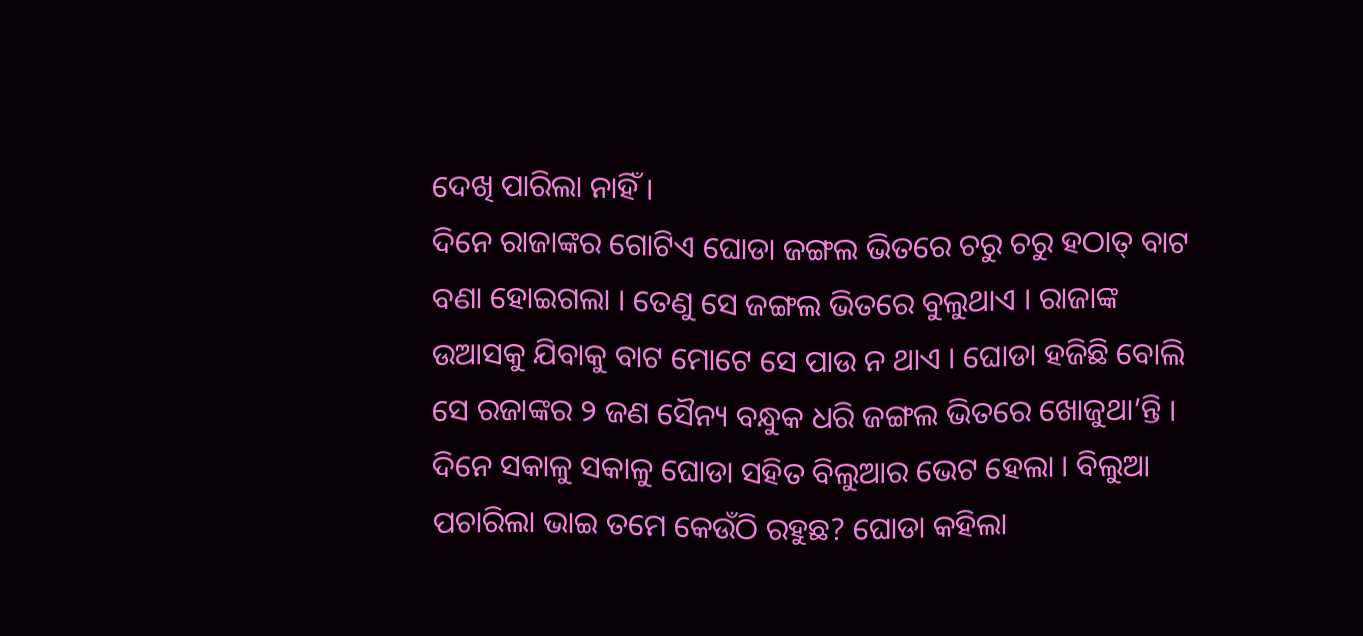ଦେଖି ପାରିଲା ନାହିଁ ।
ଦିନେ ରାଜାଙ୍କର ଗୋଟିଏ ଘୋଡା ଜଙ୍ଗଲ ଭିତରେ ଚରୁ ଚରୁ ହଠାତ୍ ବାଟ ବଣା ହୋଇଗଲା । ତେଣୁ ସେ ଜଙ୍ଗଲ ଭିତରେ ବୁଲୁଥାଏ । ରାଜାଙ୍କ ଉଆସକୁ ଯିବାକୁ ବାଟ ମୋଟେ ସେ ପାଉ ନ ଥାଏ । ଘୋଡା ହଜିଛି ବୋଲି ସେ ରଜାଙ୍କର ୨ ଜଣ ସୈନ୍ୟ ବନ୍ଧୁକ ଧରି ଜଙ୍ଗଲ ଭିତରେ ଖୋଜୁଥା’ନ୍ତି ।
ଦିନେ ସକାଳୁ ସକାଳୁ ଘୋଡା ସହିତ ବିଲୁଆର ଭେଟ ହେଲା । ବିଲୁଆ ପଚାରିଲା ଭାଇ ତମେ କେଉଁଠି ରହୁଛ? ଘୋଡା କହିଲା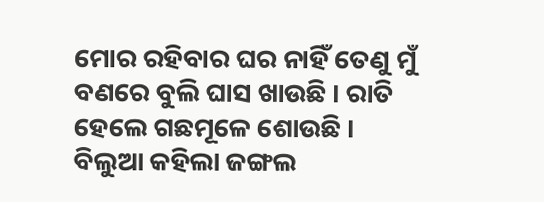ମୋର ରହିବାର ଘର ନାହିଁ ତେଣୁ ମୁଁ ବଣରେ ବୁଲି ଘାସ ଖାଉଛି । ରାତି ହେଲେ ଗଛମୂଳେ ଶୋଉଛି ।
ବିଲୁଆ କହିଲା ଜଙ୍ଗଲ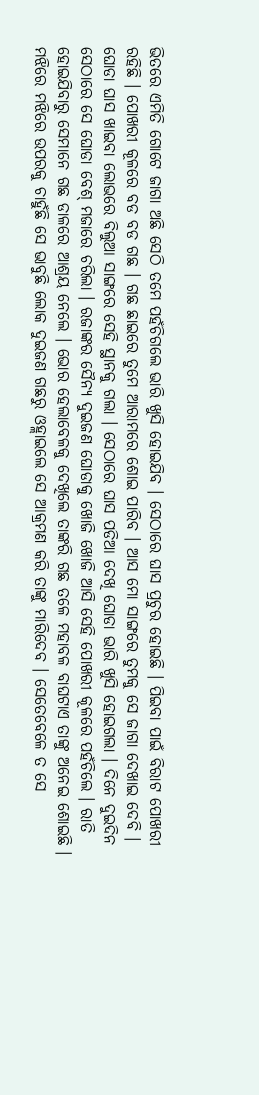ଭିତରେ ଏମିତି ଗୋଟେ ଜାଗା ଅଛି ସେଠି ତମେ ପହଁଚିଗଲେ ଭାରି ଖୁସି ହୋଇଯିବ । ସେଠାରେ ଘାସ ପ୍ରଚୁର ହୋଇଛି । ପିଇବା ପାଇଁ ବିରାଟ ପୋଖରୀ ରହିଛି । ପୋଖରୀ କୂଳରେ ବଡ ବଡ ଗଛ । ଗଛ ଛାଇରେ ତୁମେ ଆରାମରେ ଶୋଇ ପାରିବ । ଆସ ମୋ ସାଙ୍ଗରେ ତୁମକୁ ସେ ଜାଗା ଦେଖାଇ ଦେବି ।
ଘୋଡା ଘାସ ଖାଇବା ଲୋଭରେ ବିଲୁଆ ସାଙ୍ଗରେ ସେହି ସ୍ଥାନକୁ ଗଲା । ସେଠାରେ ଘାସ ପଡିଆ ଦେଖି ଘୋଡା ଭାରି ଖୁସି ହୋଇଗଲା । ଦିନେ ଦୁଇଦିନ ସେଠାରେ ସେ ଘୋଡା ବେଶ୍ ମଜାରେ ଚରିଲା । ରଜାଙ୍କର ସୈନ୍ୟ ଦୁଇଜଣ ଘୋଡାକୁ ଖୋଜି ଖୋଜି ଆସି ସେହି ପୋଖରୀ କୂଳରେ ପହଁଚିଲେ । ରାତି ହୋଇଯିବାରୁ ସେମାନେ ଗଛ ଡାଳରେ ଆଶ୍ରୟ ନେଲେ । ଭୋର ହେଲାବେଳକୁ ଦେଖିଲେ ତାଙ୍କରି ଗଛ ତଳେ ମହାବଳ ବାଘଟାଏ ତାଙ୍କୁ ଅନେଇ ଶୋଇଛି । ମଝିରେ ମଝିରେ ଉପରକୁ ଚାହୁଁଛି ସେ ଭାବୁଛି ଲୋକ ଦୁଇଜଣ ଗଛରୁ ଓହ୍ଲାଇଲେ ସେ ଆକ୍ରମଣ କରି ତାଙ୍କୁ ମାରିଦେବ । ସେତେବେଳେ ତ ସେ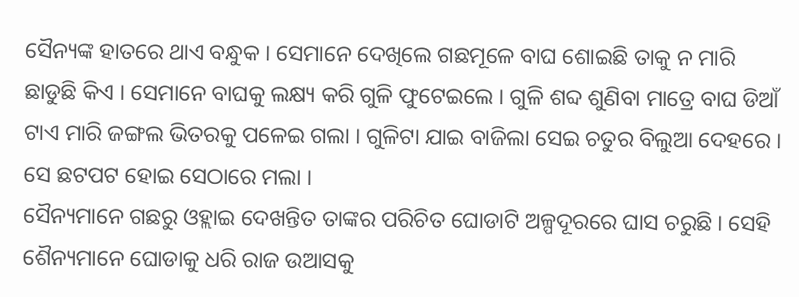ସୈନ୍ୟଙ୍କ ହାତରେ ଥାଏ ବନ୍ଧୁକ । ସେମାନେ ଦେଖିଲେ ଗଛମୂଳେ ବାଘ ଶୋଇଛି ତାକୁ ନ ମାରି ଛାଡୁଛି କିଏ । ସେମାନେ ବାଘକୁ ଲକ୍ଷ୍ୟ କରି ଗୁଳି ଫୁଟେଇଲେ । ଗୁଳି ଶବ୍ଦ ଶୁଣିବା ମାତ୍ରେ ବାଘ ଡିଆଁ ଟାଏ ମାରି ଜଙ୍ଗଲ ଭିତରକୁ ପଳେଇ ଗଲା । ଗୁଳିଟା ଯାଇ ବାଜିଲା ସେଇ ଚତୁର ବିଲୁଆ ଦେହରେ । ସେ ଛଟପଟ ହୋଇ ସେଠାରେ ମଲା ।
ସୈନ୍ୟମାନେ ଗଛରୁ ଓହ୍ଲାଇ ଦେଖନ୍ତିତ ତାଙ୍କର ପରିଚିତ ଘୋଡାଟି ଅଳ୍ପଦୂରରେ ଘାସ ଚରୁଛି । ସେହି ଶୈନ୍ୟମାନେ ଘୋଡାକୁ ଧରି ରାଜ ଉଆସକୁ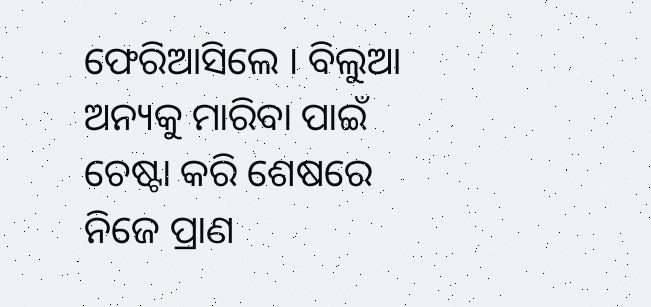ଫେରିଆସିଲେ । ବିଲୁଆ ଅନ୍ୟକୁ ମାରିବା ପାଇଁ ଚେଷ୍ଟା କରି ଶେଷରେ ନିଜେ ପ୍ରାଣ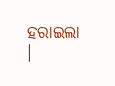ହରାଇଲା ।